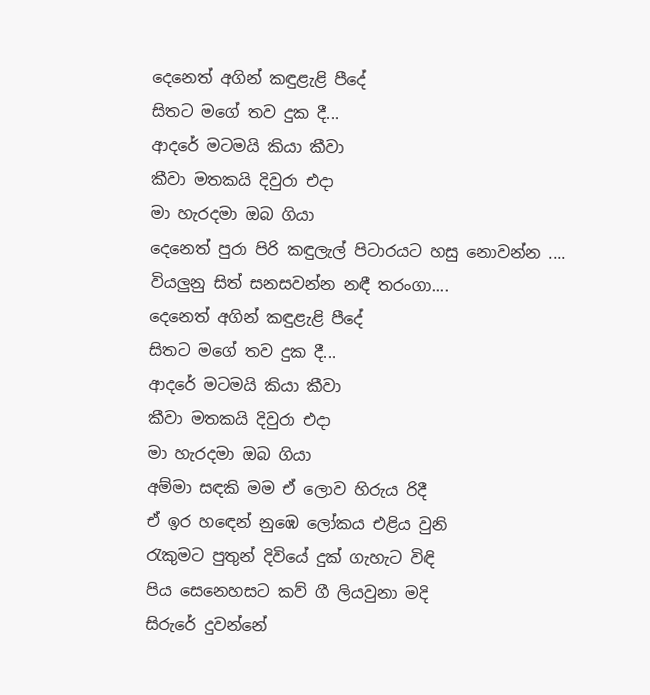දෙනෙත් අගින් කඳුළැළි පීදේ
සිතට මගේ තව දුක දී...
ආදරේ මටමයි කියා කීවා
කීවා මතකයි දිවුරා එදා
මා හැරදමා ඔබ ගියා
දෙනෙත් පුරා පිරි කඳුලැල් පිටාරයට හසු නොවන්න ....
වියලුනු සිත් සනසවන්න නඳී තරංගා....
දෙනෙත් අගින් කඳුළැළි පීදේ
සිතට මගේ තව දුක දී...
ආදරේ මටමයි කියා කීවා
කීවා මතකයි දිවුරා එදා
මා හැරදමා ඔබ ගියා
අම්මා සඳකි මම ඒ ලොව හිරුය රිදී
ඒ ඉර හඳෙන් නුඹෙ ලෝකය එළිය වුනි
රැකුමට පුතුන් දිවියේ දුක් ගැහැට විඳි
පිය සෙනෙහසට කව් ගී ලියවුනා මදි
සිරුරේ දුවන්නේ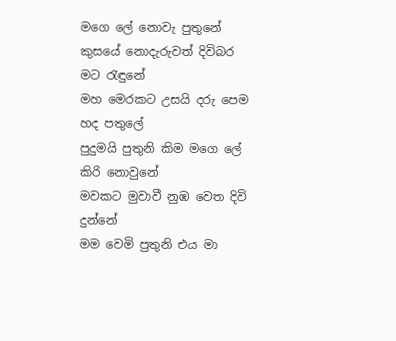මගෙ ලේ නොවැ පුතුනේ
කුසයේ නොදැරුවත් දිවිබර මට රැඳුනේ
මහ මෙරකට උසයි දරු පෙම හද පතුලේ
පුදුමයි පුතුනි කිම මගෙ ලේ කිරි නොවුනේ
මවකට මුවාවී නුඹ වෙත දිවි දුන්නේ
මම වෙමි පුතුනි එය මා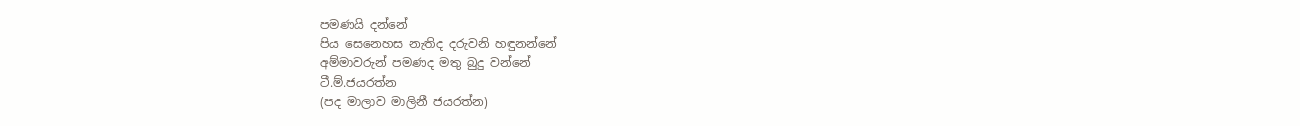පමණයි දන්නේ
පිය සෙනෙහස නැතිද දරුවනි හඳුනන්නේ
අම්මාවරුන් පමණද මතු බුදු වන්නේ
ටී.ම්.ජයරත්න
(පද මාලාව මාලිනී ජයරත්න)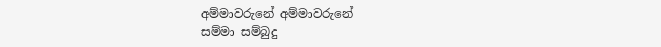අම්මාවරුනේ අම්මාවරුනේ
සම්මා සම්බුදු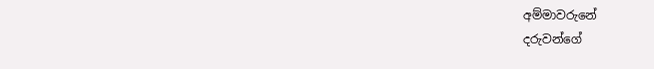අම්මාවරුනේ
දරුවන්ගේ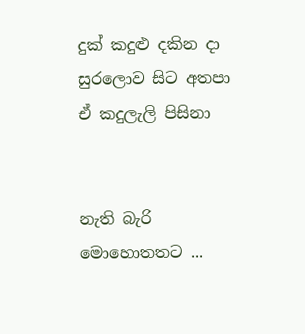දුක් කදුළු දකින දා
සුරලොව සිට අතපා
ඒ කදුලැලි පිසිනා


නැති බැරි මොහොතතට ...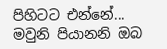පිහිටට එන්නේ...
මවුනි පියානනි ඔබ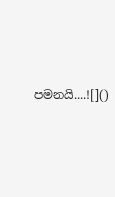පමනයි....![]()